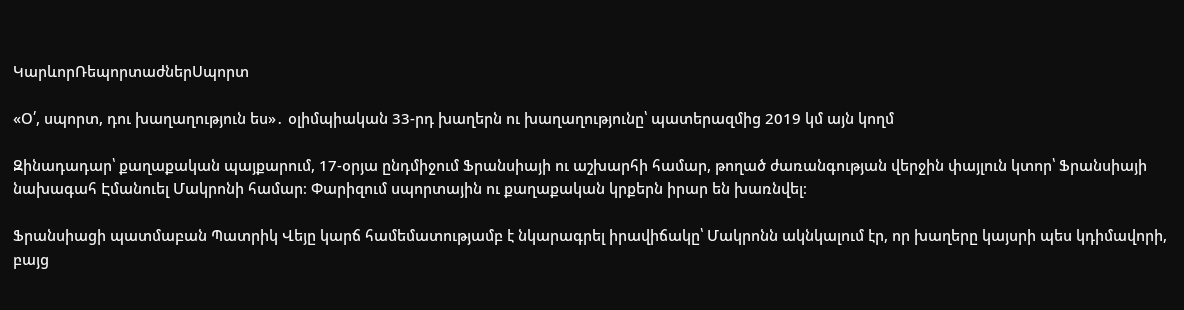ԿարևորՌեպորտաժներՍպորտ

«Օ՛, սպորտ, դու խաղաղություն ես»․ օլիմպիական 33-րդ խաղերն ու խաղաղությունը՝ պատերազմից 2019 կմ այն կողմ

Զինադադար՝ քաղաքական պայքարում, 17-օրյա ընդմիջում Ֆրանսիայի ու աշխարհի համար, թողած ժառանգության վերջին փայլուն կտոր՝ Ֆրանսիայի նախագահ Էմանուել Մակրոնի համար։ Փարիզում սպորտային ու քաղաքական կրքերն իրար են խառնվել։

Ֆրանսիացի պատմաբան Պատրիկ Վեյը կարճ համեմատությամբ է նկարագրել իրավիճակը՝ Մակրոնն ակնկալում էր, որ խաղերը կայսրի պես կդիմավորի, բայց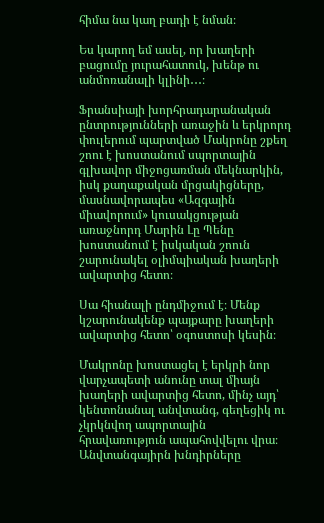հիմա նա կաղ բադի է նման։

Ես կարող եմ ասել, որ խաղերի բացումը յուրահատուկ, խենթ ու անմոռանալի կլինի․․․։

Ֆրանսիայի խորհրադարանական ընտրությունների առաջին և երկրորդ փուլերում պարտված Մակրոնը շքեղ շոու է խոստանում սպորտային գլխավոր միջոցառման մեկնարկին, իսկ քաղաքական մրցակիցները, մասնավորապես «Ազգային միավորում» կուսակցության առաջնորդ Մարին Լը Պենը խոստանում է իսկական շոուն շարունակել օլիմպիական խաղերի ավարտից հետո։

Սա հիանալի ընդմիջում է։ Մենք կշարունակենք պայքարը խաղերի ավարտից հետո՝ օգոստոսի կեսին։

Մակրոնը խոստացել է երկրի նոր վարչապետի անունը տալ միայն խաղերի ավարտից հետո, մինչ այդ՝ կենտոնանալ անվտանգ, գեղեցիկ ու չկրկնվող ապորտային հրավառություն ապահովվելու վրա։ Անվտանգայիրն խնդիրները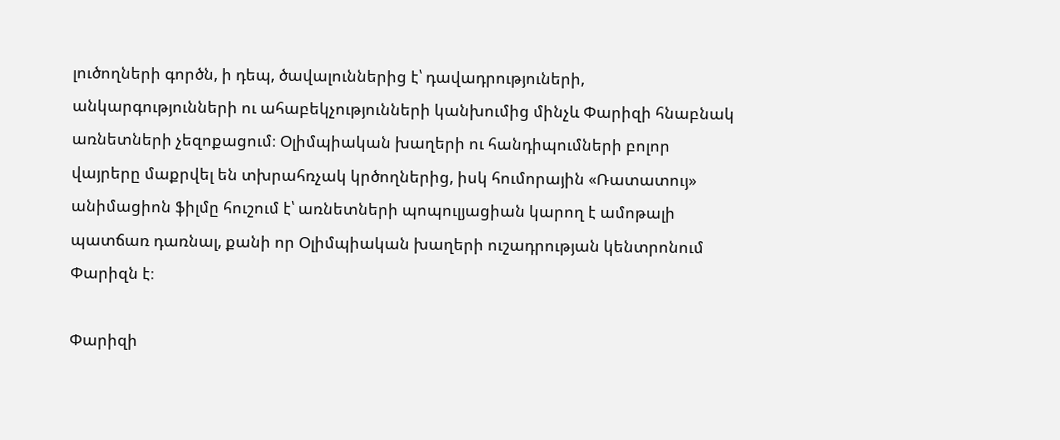լուծողների գործն, ի դեպ, ծավալուններից է՝ դավադրություների, անկարգությունների ու ահաբեկչությունների կանխումից մինչև Փարիզի հնաբնակ առնետների չեզոքացում։ Օլիմպիական խաղերի ու հանդիպումների բոլոր վայրերը մաքրվել են տխրահռչակ կրծողներից, իսկ հումորային «Ռատատույ» անիմացիոն ֆիլմը հուշում է՝ առնետների պոպուլյացիան կարող է ամոթալի պատճառ դառնալ, քանի որ Օլիմպիական խաղերի ուշադրության կենտրոնում Փարիզն է։

Փարիզի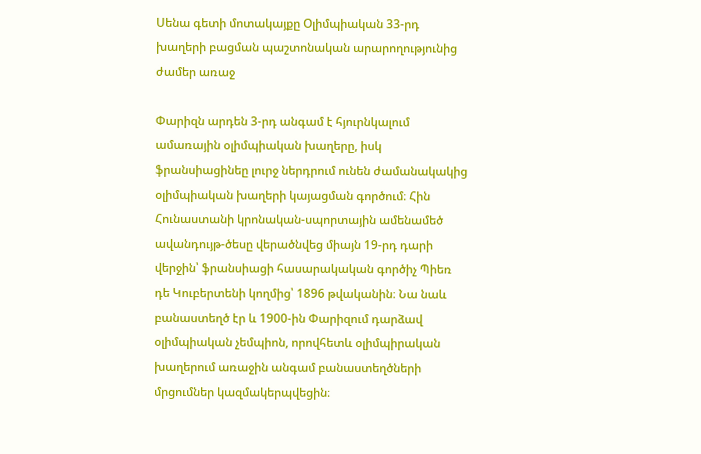Սենա գետի մոտակայքը Օլիմպիական 33-րդ խաղերի բացման պաշտոնական արարողությունից ժամեր առաջ

Փարիզն արդեն 3-րդ անգամ է հյուրնկալում ամառային օլիմպիական խաղերը, իսկ ֆրանսիացինեը լուրջ ներդրում ունեն ժամանակակից օլիմպիական խաղերի կայացման գործում։ Հին Հունաստանի կրոնական-սպորտային ամենամեծ ավանդույթ-ծեսը վերածնվեց միայն 19-րդ դարի վերջին՝ ֆրանսիացի հասարակական գործիչ Պիեռ դե Կուբերտենի կողմից՝ 1896 թվականին։ Նա նաև բանաստեղծ էր և 1900-ին Փարիզում դարձավ օլիմպիական չեմպիոն, որովհետև օլիմպիրական խաղերում առաջին անգամ բանաստեղծների մրցումներ կազմակերպվեցին։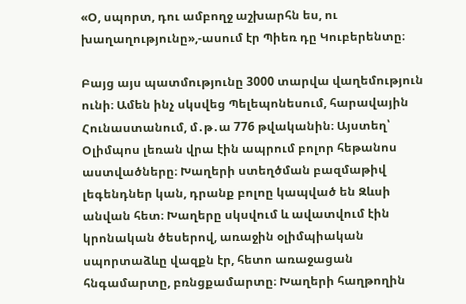«Օ, սպորտ, դու ամբողջ աշխարհն ես, ու խաղաղությունը»,-ասում էր Պիեռ դը Կուբերենտը։

Բայց այս պատմությունը 3000 տարվա վաղեմություն ունի։ Ամեն ինչ սկսվեց Պելեպոնեսում, հարավային Հունաստանում, մ․թ․ա 776 թվականին։ Այստեղ՝ Օլիմպոս լեռան վրա էին ապրում բոլոր հեթանոս աստվածները։ Խաղերի ստեղծման բազմաթիվ լեգենդներ կան, դրանք բոլոը կապված են Զևսի անվան հետ։ Խաղերը սկսվում և ավատվում էին կրոնական ծեսերով, առաջին օլիմպիական սպորտաձևը վազքն էր, հետո առաջացան հնգամարտը, բռնցքամարտը։ Խաղերի հաղթողին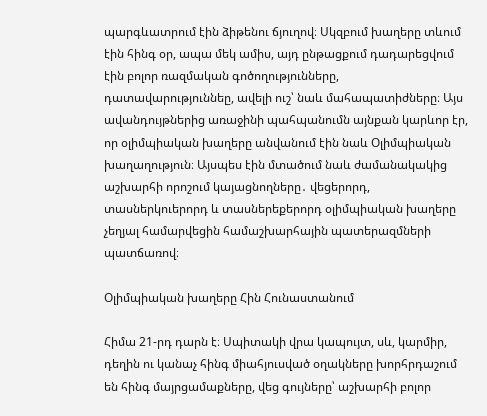պարգևատրում էին ձիթենու ճյուղով։ Սկզբում խաղերը տևում էին հինգ օր, ապա մեկ ամիս, այդ ընթացքում դադարեցվում էին բոլոր ռազմական գոծողությունները, դատավարություննեը, ավելի ուշ՝ նաև մահապատիժները։ Այս ավանդույթներից առաջինի պահպանումն այնքան կարևոր էր, որ օլիմպիական խաղերը անվանում էին նաև Օլիմպիական խաղաղություն։ Այսպես էին մտածում նաև ժամանակակից աշխարհի որոշում կայացնողները․ վեցերորդ, տասներկուերորդ և տասներեքերորդ օլիմպիական խաղերը չեղյալ համարվեցին համաշխարհային պատերազմների պատճառով։

Օլիմպիական խաղերը Հին Հունաստանում

Հիմա 21-րդ դարն է։ Սպիտակի վրա կապույտ, սև, կարմիր, դեղին ու կանաչ հինգ միահյուսված օղակները խորհրդաշում են հինգ մայրցամաքները, վեց գույները՝ աշխարհի բոլոր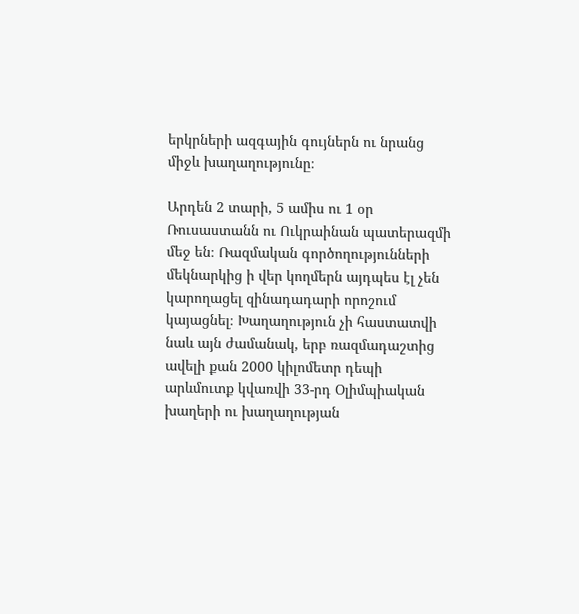երկրների ազգային գույներն ու նրանց միջև խաղաղությունը։

Արդեն 2 տարի, 5 ամիս ու 1 օր Ռուսաստանն ու Ուկրաինան պատերազմի մեջ են։ Ռազմական գործողությունների մեկնարկից ի վեր կողմերն այդպես էլ չեն կարողացել զինադադարի որոշում կայացնել։ Խաղաղություն չի հաստատվի նաև այն ժամանակ, երբ ռազմադաշտից ավելի քան 2000 կիլոմետր դեպի արևմուտք կվառվի 33-րդ Օլիմպիական խաղերի ու խաղաղության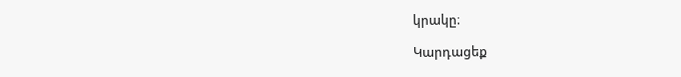կրակը։

Կարդացեք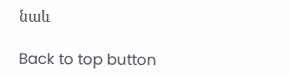նաև

Back to top button